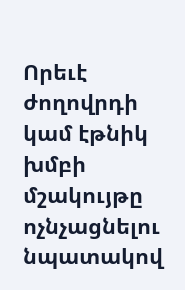Որեւէ ժողովրդի կամ էթնիկ խմբի մշակույթը ոչնչացնելու նպատակով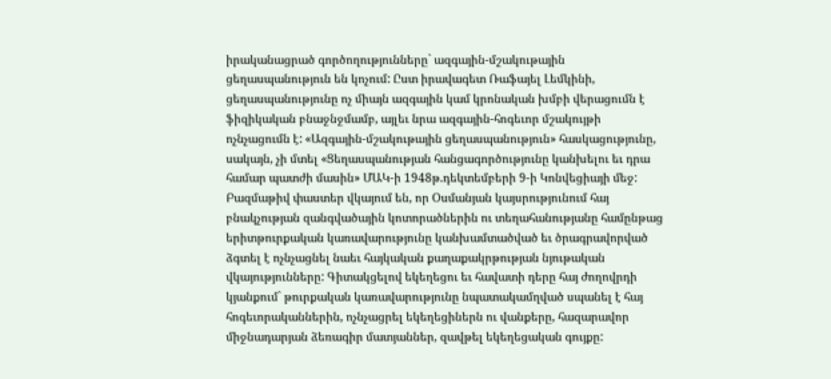իրականացրած գործողությունները` ազգային-մշակութային ցեղասպանություն են կոչում: Ըստ իրավագետ Ռաֆայել Լեմկինի, ցեղասպանությունը ոչ միայն ազգային կամ կրոնական խմբի վերացումն է ֆիզիկական բնաջնջմամբ, այլեւ նրա ազգային-հոգեւոր մշակույթի ոչնչացումն է: «Ազգային-մշակութային ցեղասպանություն» հասկացությունը, սակայն, չի մտել «Ցեղասպանության հանցագործությունը կանխելու եւ դրա համար պատժի մասին» ՄԱԿ-ի 1948թ.դեկտեմբերի 9-ի Կոնվեցիայի մեջ:
Բազմաթիվ փաստեր վկայում են, որ Օսմանյան կայսրությունում հայ բնակչության զանգվածային կոտորածներին ու տեղահանությանը համընթաց երիտթուրքական կառավարությունը կանխամտածված եւ ծրագրավորված ձգտել է ոչնչացնել նաեւ հայկական քաղաքակրթության նյութական վկայությունները: Գիտակցելով եկեղեցու եւ հավատի դերը հայ ժողովրդի կյանքում` թուրքական կառավարությունը նպատակամղված սպանել է հայ հոգեւորականներին, ոչնչացրել եկեղեցիներն ու վանքերը, հազարավոր միջնադարյան ձեռագիր մատյաններ, զավթել եկեղեցական գույքը: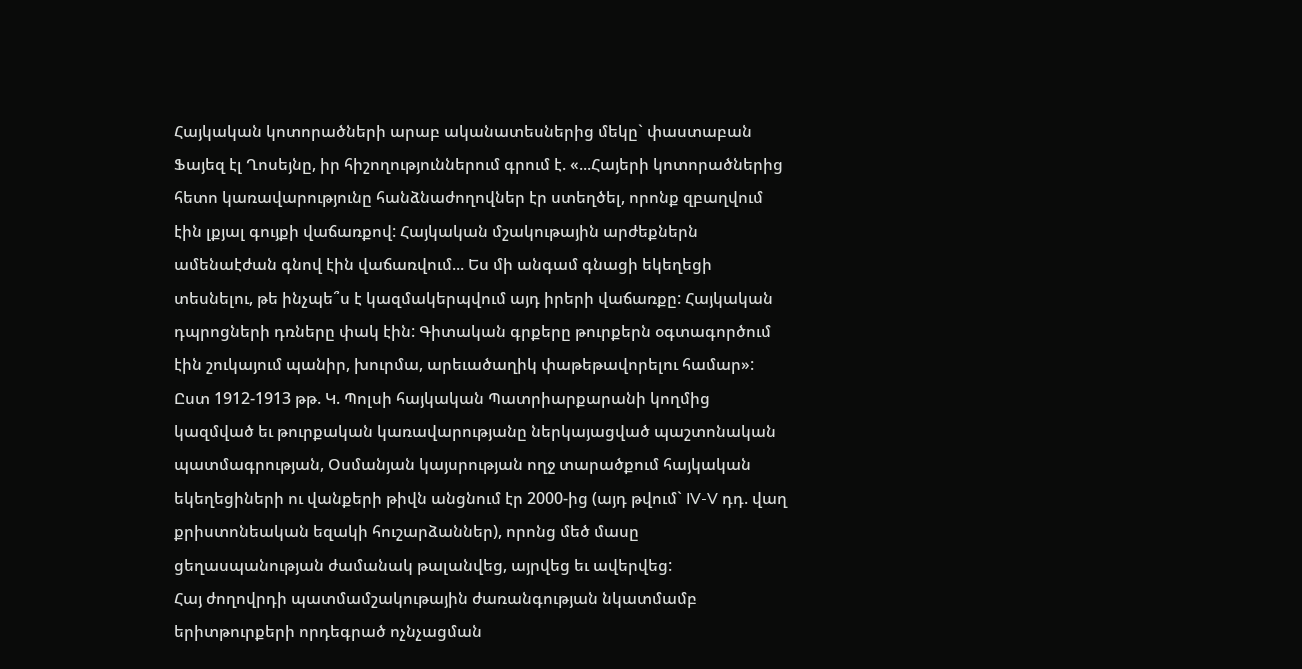Հայկական կոտորածների արաբ ականատեսներից մեկը` փաստաբան Ֆայեզ էլ Ղոսեյնը, իր հիշողություններում գրում է. «...Հայերի կոտորածներից հետո կառավարությունը հանձնաժողովներ էր ստեղծել, որոնք զբաղվում էին լքյալ գույքի վաճառքով: Հայկական մշակութային արժեքներն ամենաէժան գնով էին վաճառվում... Ես մի անգամ գնացի եկեղեցի տեսնելու, թե ինչպե՞ս է կազմակերպվում այդ իրերի վաճառքը: Հայկական դպրոցների դռները փակ էին: Գիտական գրքերը թուրքերն օգտագործում էին շուկայում պանիր, խուրմա, արեւածաղիկ փաթեթավորելու համար»:
Ըստ 1912-1913 թթ. Կ. Պոլսի հայկական Պատրիարքարանի կողմից կազմված եւ թուրքական կառավարությանը ներկայացված պաշտոնական պատմագրության, Օսմանյան կայսրության ողջ տարածքում հայկական եկեղեցիների ու վանքերի թիվն անցնում էր 2000-ից (այդ թվում` IV-V դդ. վաղ քրիստոնեական եզակի հուշարձաններ), որոնց մեծ մասը ցեղասպանության ժամանակ թալանվեց, այրվեց եւ ավերվեց:
Հայ ժողովրդի պատմամշակութային ժառանգության նկատմամբ երիտթուրքերի որդեգրած ոչնչացման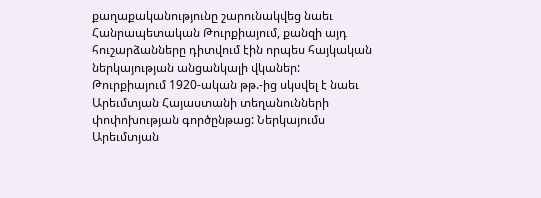քաղաքականությունը շարունակվեց նաեւ Հանրապետական Թուրքիայում, քանզի այդ հուշարձանները դիտվում էին որպես հայկական ներկայության անցանկալի վկաներ:
Թուրքիայում 1920-ական թթ.-ից սկսվել է նաեւ Արեւմտյան Հայաստանի տեղանունների փոփոխության գործընթաց: Ներկայումս Արեւմտյան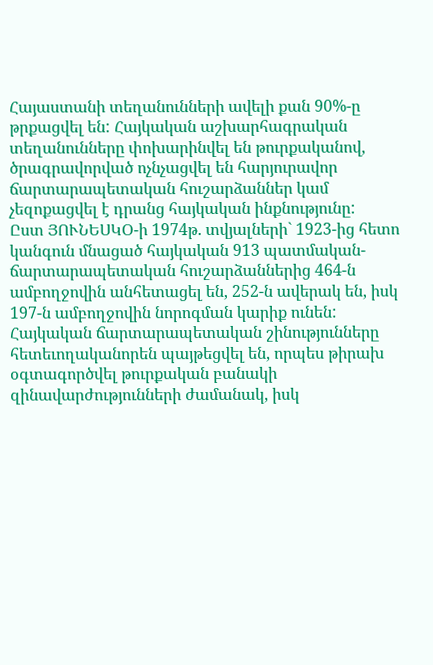Հայաստանի տեղանունների ավելի քան 90%-ը թրքացվել են: Հայկական աշխարհագրական տեղանունները փոխարինվել են թուրքականով, ծրագրավորված ոչնչացվել են հարյուրավոր ճարտարապետական հուշարձաններ կամ չեզոքացվել է դրանց հայկական ինքնությունը:
Ըստ ՅՈՒՆԵՍԿՕ-ի 1974թ. տվյալների` 1923-ից հետո կանգուն մնացած հայկական 913 պատմական-ճարտարապետական հուշարձաններից 464-ն ամբողջովին անհետացել են, 252-ն ավերակ են, իսկ 197-ն ամբողջովին նորոգման կարիք ունեն:
Հայկական ճարտարապետական շինությունները հետեւողականորեն պայթեցվել են, որպես թիրախ օգտագործվել թուրքական բանակի զինավարժությունների ժամանակ, իսկ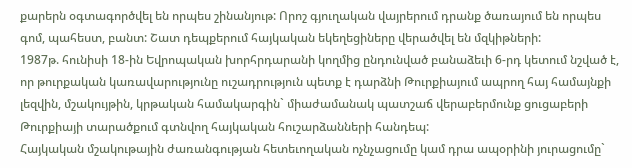քարերն օգտագործվել են որպես շինանյութ: Որոշ գյուղական վայրերում դրանք ծառայում են որպես գոմ, պահեստ, բանտ: Շատ դեպքերում հայկական եկեղեցիները վերածվել են մզկիթների:
1987թ. հունիսի 18-ին Եվրոպական խորհրդարանի կողմից ընդունված բանաձեւի 6-րդ կետում նշված է, որ թուրքական կառավարությունը ուշադրություն պետք է դարձնի Թուրքիայում ապրող հայ համայնքի լեզվին, մշակույթին, կրթական համակարգին` միաժամանակ պատշաճ վերաբերմունք ցուցաբերի Թուրքիայի տարածքում գտնվող հայկական հուշարձանների հանդեպ:
Հայկական մշակութային ժառանգության հետեւողական ոչնչացումը կամ դրա ապօրինի յուրացումը`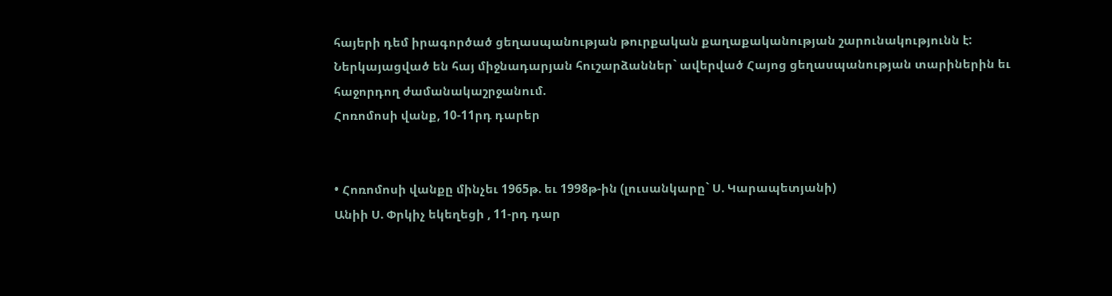հայերի դեմ իրագործած ցեղասպանության թուրքական քաղաքականության շարունակությունն է:
Ներկայացված են հայ միջնադարյան հուշարձաններ` ավերված Հայոց ցեղասպանության տարիներին եւ հաջորդող ժամանակաշրջանում.
Հոռոմոսի վանք, 10-11րդ դարեր


• Հոռոմոսի վանքը մինչեւ 1965թ. եւ 1998թ-ին (լուսանկարը` Ս. Կարապետյանի)
Անիի Ս. Փրկիչ եկեղեցի , 11-րդ դար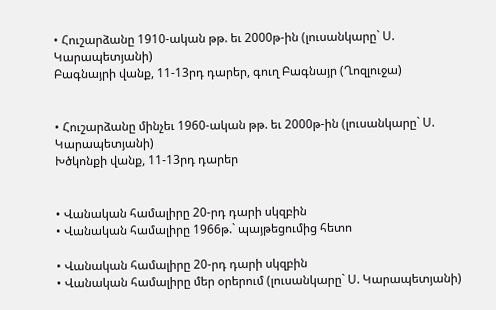• Հուշարձանը 1910-ական թթ. եւ 2000թ-ին (լուսանկարը` Ս. Կարապետյանի)
Բագնայրի վանք, 11-13րդ դարեր, գուղ Բագնայր (Ղոզլուջա)


• Հուշարձանը մինչեւ 1960-ական թթ. եւ 2000թ-ին (լուսանկարը` Ս. Կարապետյանի)
Խծկոնքի վանք, 11-13րդ դարեր


• Վանական համալիրը 20-րդ դարի սկզբին
• Վանական համալիրը 1966թ.` պայթեցումից հետո

• Վանական համալիրը 20-րդ դարի սկզբին
• Վանական համալիրը մեր օրերում (լուսանկարը` Ս. Կարապետյանի)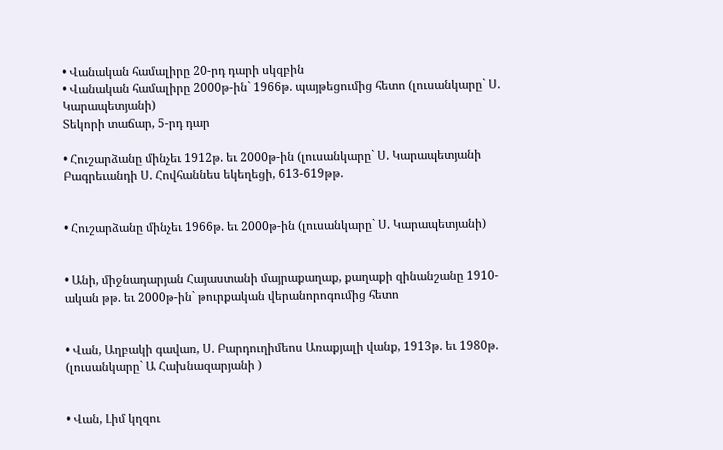• Վանական համալիրը 20-րդ դարի սկզբին
• Վանական համալիրը 2000թ-ին` 1966թ. պայթեցումից հետո (լուսանկարը` Ս. Կարապետյանի)
Տեկորի տաճար, 5-րդ դար

• Հուշարձանը մինչեւ 1912թ. եւ 2000թ-ին (լուսանկարը` Ս. Կարապետյանի
Բագրեւանդի Ս. Հովհաննես եկեղեցի, 613-619թթ.


• Հուշարձանը մինչեւ 1966թ. եւ 2000թ-ին (լուսանկարը` Ս. Կարապետյանի)


• Անի, միջնադարյան Հայաստանի մայրաքաղաք, քաղաքի զինանշանը 1910- ական թթ. եւ 2000թ-ին` թուրքական վերանորոգումից հետո


• Վան, Աղբակի գավառ, Ս. Բարդուղիմեոս Առաքյալի վանք, 1913թ. եւ 1980թ. (լուսանկարը` Ա Հախնազարյանի )


• Վան, Լիմ կղզու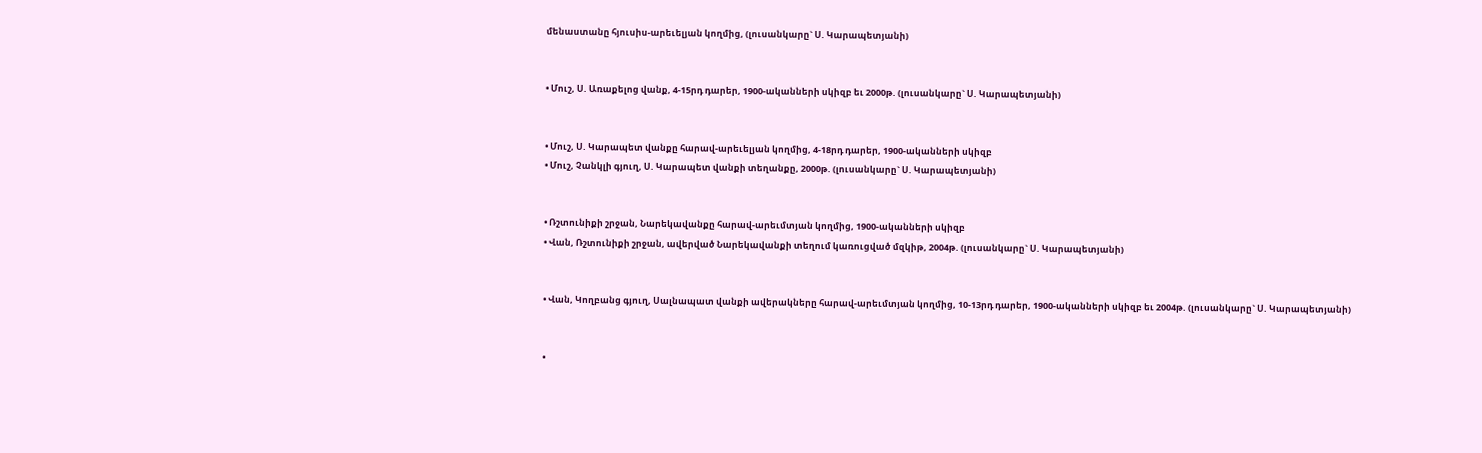մենաստանը հյուսիս-արեւելյան կողմից, (լուսանկարը` Ս. Կարապետյանի)


• Մուշ, Ս. Առաքելոց վանք, 4-15րդ դարեր, 1900-ականների սկիզբ եւ 2000թ. (լուսանկարը` Ս. Կարապետյանի)


• Մուշ, Ս. Կարապետ վանքը հարավ-արեւելյան կողմից, 4-18րդ դարեր, 1900-ականների սկիզբ
• Մուշ, Չանկլի գյուղ, Ս. Կարապետ վանքի տեղանքը, 2000թ. (լուսանկարը` Ս. Կարապետյանի)


• Ռշտունիքի շրջան, Նարեկավանքը հարավ-արեւմտյան կողմից, 1900-ականների սկիզբ
• Վան, Ռշտունիքի շրջան, ավերված Նարեկավանքի տեղում կառուցված մզկիթ, 2004թ. (լուսանկարը` Ս. Կարապետյանի)


• Վան, Կողբանց գյուղ, Սալնապատ վանքի ավերակները հարավ-արեւմտյան կողմից, 10-13րդ դարեր, 1900-ականների սկիզբ եւ 2004թ. (լուսանկարը` Ս. Կարապետյանի)


•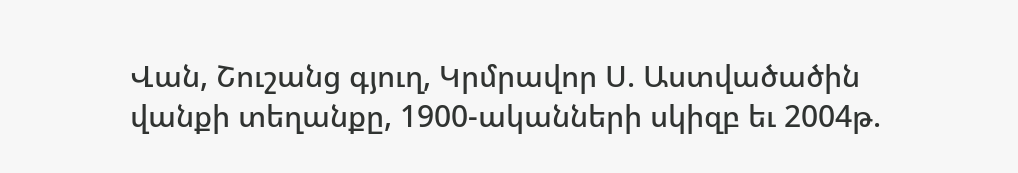Վան, Շուշանց գյուղ, Կրմրավոր Ս. Աստվածածին վանքի տեղանքը, 1900-ականների սկիզբ եւ 2004թ.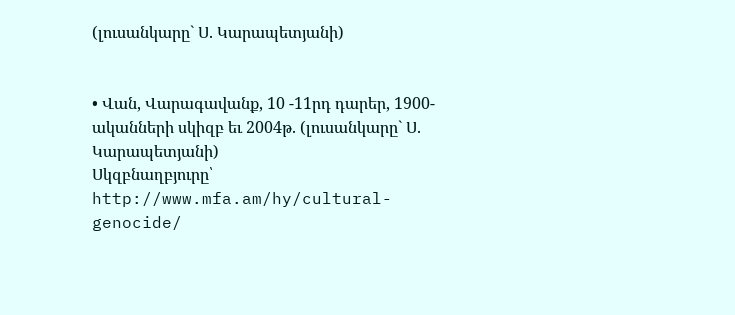(լուսանկարը` Ս. Կարապետյանի)


• Վան, Վարագավանք, 10 -11րդ դարեր, 1900-ականների սկիզբ եւ 2004թ. (լուսանկարը` Ս. Կարապետյանի)
Սկզբնաղբյուրը՝ http://www.mfa.am/hy/cultural-genocide/